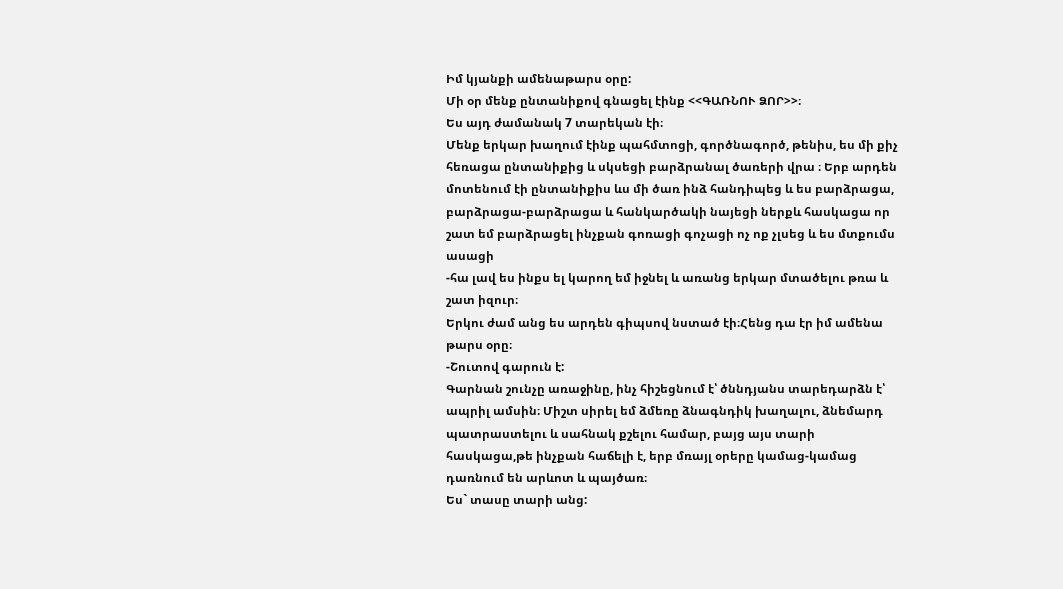Իմ կյանքի ամենաթարս օրը:
Մի օր մենք ընտանիքով գնացել էինք <<ԳԱՌՆՈՒ ՁՈՐ>>։
Ես այդ ժամանակ 7 տարեկան էի։
Մենք երկար խաղում էինք պահմտոցի, գործնագործ, թենիս, ես մի քիչ հեռացա ընտանիքից և սկսեցի բարձրանալ ծառերի վրա ։ Երբ արդեն մոտենում էի ընտանիքիս ևս մի ծառ ինձ հանդիպեց և ես բարձրացա, բարձրացա-բարձրացա և հանկարծակի նայեցի ներքև հասկացա որ շատ եմ բարձրացել ինչքան գոռացի գոչացի ոչ ոք չլսեց և ես մտքումս ասացի
-հա լավ ես ինքս ել կարող եմ իջնել և առանց երկար մտածելու թռա և շատ իզուր։
Երկու ժամ անց ես արդեն գիպսով նստած էի։Հենց դա էր իմ ամենա թարս օրը։
-Շուտով գարուն է:
Գարնան շունչը առաջինը, ինչ հիշեցնում է՝ ծննդյանս տարեդարձն է՝ ապրիլ ամսին։ Միշտ սիրել եմ ձմեռը ձնագնդիկ խաղալու, ձնեմարդ պատրաստելու և սահնակ քշելու համար, բայց այս տարի հասկացա,թե ինչքան հաճելի է, երբ մռայլ օրերը կամաց-կամաց դառնում են արևոտ և պայծառ։
Ես` տասը տարի անց: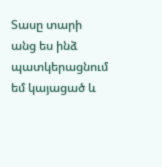Տասը տարի անց ես ինձ պատկերացնում եմ կայացած և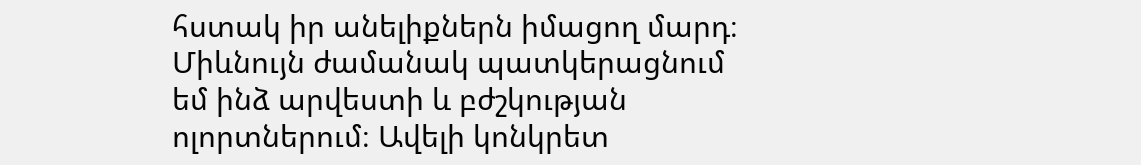հստակ իր անելիքներն իմացող մարդ։ Միևնույն ժամանակ պատկերացնում եմ ինձ արվեստի և բժշկության ոլորտներում։ Ավելի կոնկրետ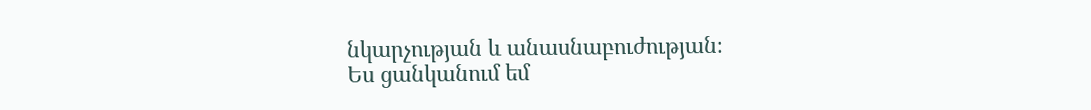նկարչության և անասնաբուժության։
Ես ցանկանում եմ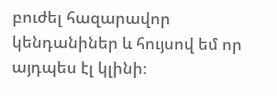բուժել հազարավոր կենդանիներ և հույսով եմ որ այդպես էլ կլինի։